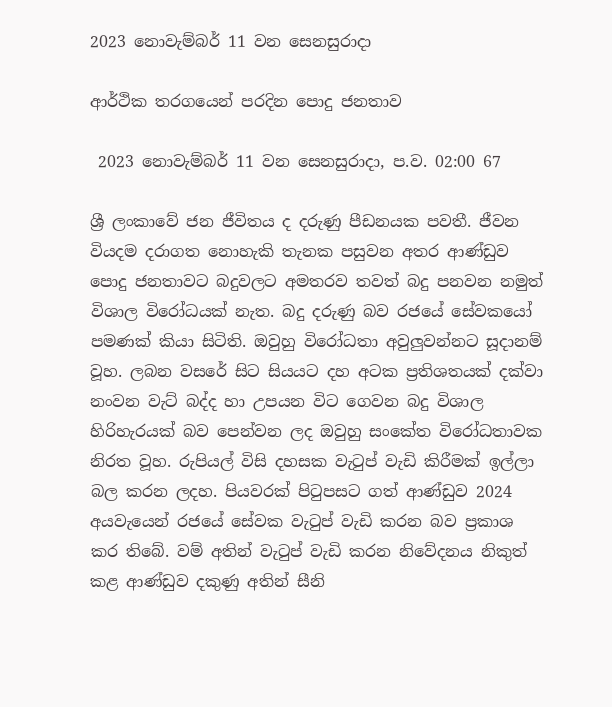2023 නොවැම්බර් 11 වන සෙනසුරාදා

ආර්ථික තරගයෙන් පරදින පොදු ජනතාව

 2023 නොවැම්බර් 11 වන සෙනසුරාදා, ප.ව. 02:00 67

ශ්‍රී ලංකාවේ ජන ජීවිතය ද දරුණු පීඩනයක පවතී. ජීවන වියදම දරාගත නොහැකි තැනක පසුවන අතර ආණ්ඩුව පොදු ජනතාවට බදුවලට අමතරව තවත් බදු පනවන නමුත් විශාල විරෝධයක් නැත. බදු දරුණු බව රජයේ සේවකයෝ පමණක් කියා සිටිති. ඔවුහු විරෝධතා අවුලුවන්නට සූදානම් වූහ. ලබන වසරේ සිට සියයට දහ අටක ප්‍රතිශතයක් දක්වා නංවන වැට් බද්ද හා උපයන විට ගෙවන බදු විශාල හිරිහැරයක් බව පෙන්වන ලද ඔවුහු සංකේත විරෝධතාවක නිරත වූහ. රුපියල් විසි දහසක වැටුප් වැඩි කිරීමක් ඉල්ලා බල කරන ලදහ. පියවරක් පිටුපසට ගත් ආණ්ඩුව 2024 අයවැයෙන් රජයේ සේවක වැටුප් වැඩි කරන බව ප්‍රකාශ කර තිබේ. වම් අතින් වැටුප් වැඩි කරන නිවේදනය නිකුත් කළ ආණ්ඩුව දකුණු අතින් සීනි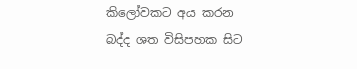කිලෝවකට අය කරන බද්ද ශත විසිපහක සිට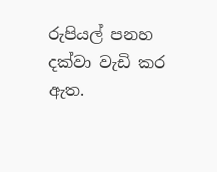රුපියල් පනහ දක්වා වැඩි කර ඇත.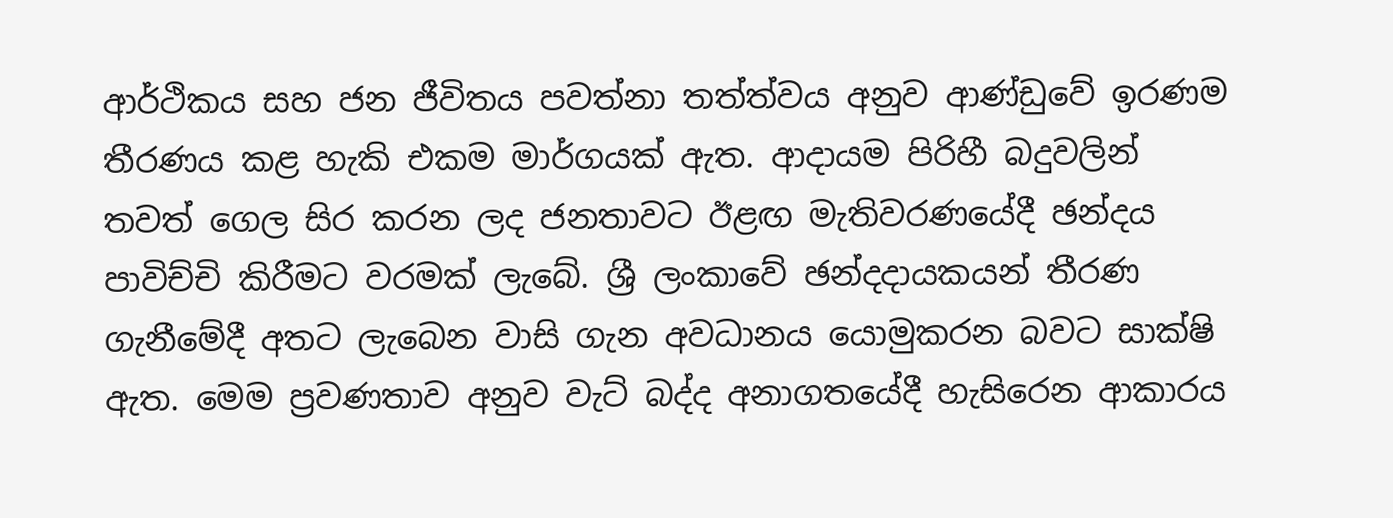ආර්ථිකය සහ ජන ජීවිතය පවත්නා තත්ත්වය අනුව ආණ්ඩුවේ ඉරණම තීරණය කළ හැකි එකම මාර්ගයක් ඇත. ආදායම පිරිහී බදුවලින් තවත් ගෙල සිර කරන ලද ජනතාවට ඊළඟ මැතිවරණයේදී ඡන්දය පාවිච්චි කිරීමට වරමක් ලැබේ. ශ්‍රී ලංකාවේ ඡන්දදායකයන් තීරණ ගැනීමේදී අතට ලැබෙන වාසි ගැන අවධානය යොමුකරන බවට සාක්ෂි ඇත. මෙම ප්‍රවණතාව අනුව වැට් බද්ද අනාගතයේදී හැසිරෙන ආකාරය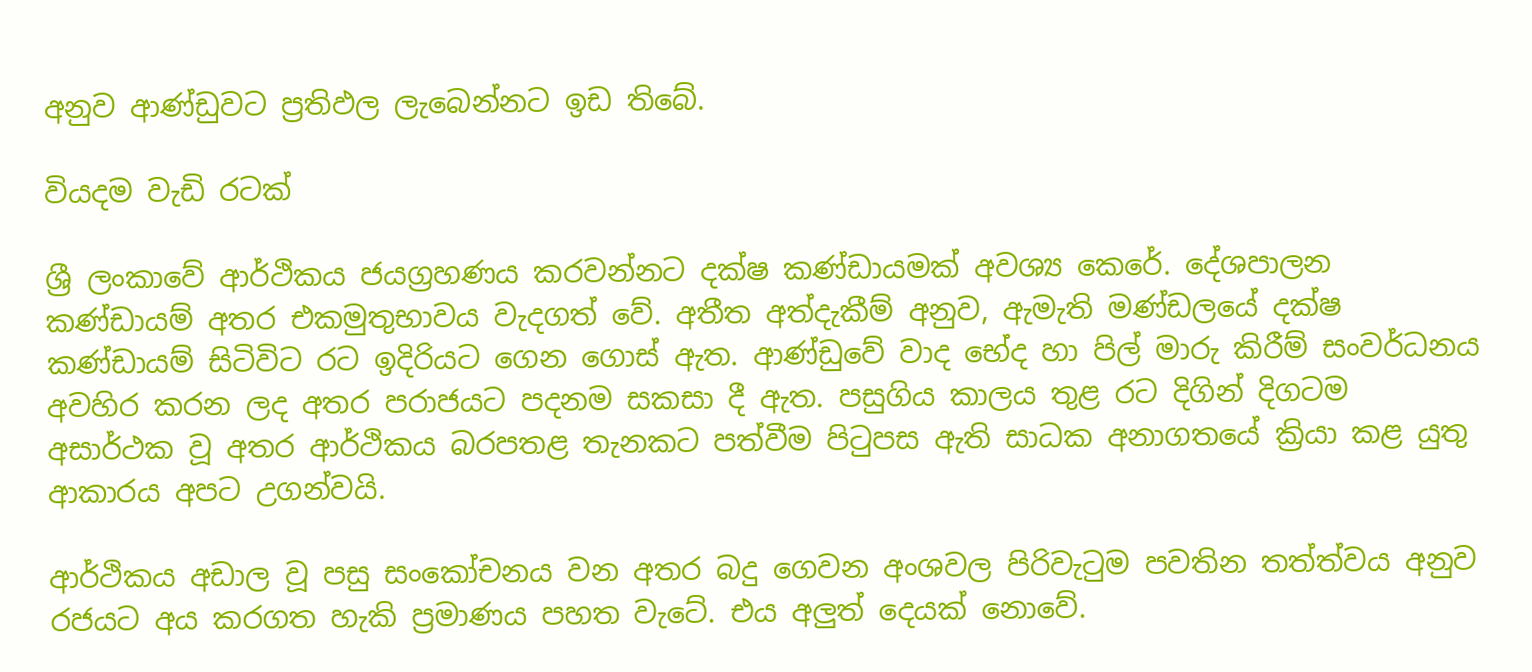අනුව ආණ්ඩුවට ප්‍රතිඵල ලැබෙන්නට ඉඩ තිබේ.

වියදම වැඩි රටක්

ශ්‍රී ලංකාවේ ආර්ථිකය ජයග්‍රහණය කරවන්නට දක්ෂ කණ්ඩායමක් අවශ්‍ය කෙරේ. දේශපාලන කණ්ඩායම් අතර එකමුතුභාවය වැදගත් වේ. අතීත අත්දැකීම් අනුව, ඇමැති මණ්ඩලයේ දක්ෂ කණ්ඩායම් සිටිවිට රට ඉදිරියට ගෙන ගොස් ඇත. ආණ්ඩුවේ වාද භේද හා පිල් මාරු කිරීම් සංවර්ධනය අවහිර කරන ලද අතර පරාජයට පදනම සකසා දී ඇත. පසුගිය කාලය තුළ රට දිගින් දිගටම අසාර්ථක වූ අතර ආර්ථිකය බරපතළ තැනකට පත්වීම පිටුපස ඇති සාධක අනාගතයේ ක්‍රියා කළ යුතු ආකාරය අපට උගන්වයි.

ආර්ථිකය අඩාල වූ පසු සංකෝචනය වන අතර බදු ගෙවන අංශවල පිරිවැටුම පවතින තත්ත්වය අනුව රජයට අය කරගත හැකි ප්‍රමාණය පහත වැටේ. එය අලුත් දෙයක් නොවේ.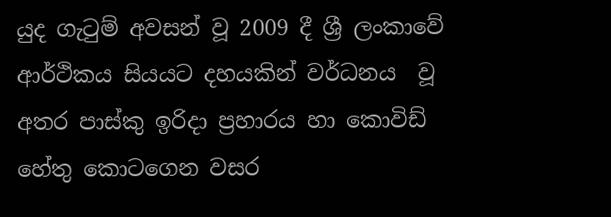යුද ගැටුම් අවසන් වූ 2009 දී ශ්‍රී ලංකාවේ ආර්ථිකය සියයට දහයකින් වර්ධනය  වූ අතර පාස්කු ඉරිදා ප්‍රහාරය හා කොවිඩ් හේතු කොටගෙන වසර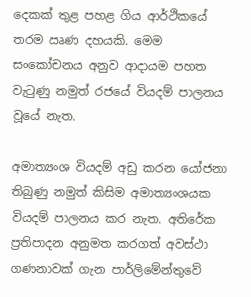දෙකක් තුළ පහළ ගිය ආර්ථිකයේ තරම ඍණ දහයකි. මෙම සංකෝචනය අනුව ආදායම පහත වැටුණු නමුත් රජයේ වියදම් පාලනය වූයේ නැත.

අමාත්‍යංශ වියදම් අඩු කරන යෝජනා තිබුණු නමුත් කිසිම අමාත්‍යංශයක වියදම් පාලනය කර නැත. අතිරේක ප්‍රතිපාදන අනුමත කරගත් අවස්ථා ගණනාවක් ගැන පාර්ලිමේන්තුවේ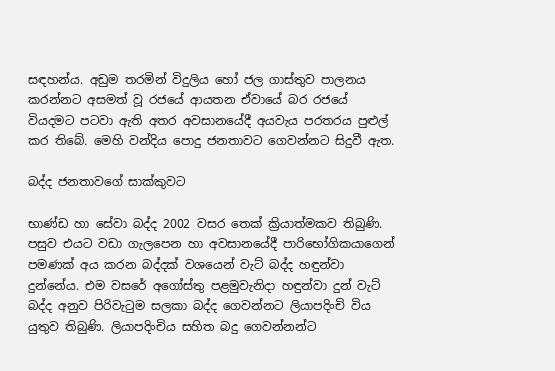සඳහන්ය. අඩුම තරමින් විදුලිය හෝ ජල ගාස්තුව පාලනය කරන්නට අසමත් වූ රජයේ ආයතන ඒවායේ බර රජයේ වියදමට පටවා ඇති අතර අවසානයේදී අයවැය පරතරය පුළුල් කර තිබේ. මෙහි වන්දිය පොදු ජනතාවට ගෙවන්නට සිදුවී ඇත.

බද්ද ජනතාවගේ සාක්කුවට

භාණ්ඩ හා සේවා බද්ද 2002 වසර තෙක් ක්‍රියාත්මකව තිබුණි. පසුව එයට වඩා ගැලපෙන හා අවසානයේදී පාරිභෝගිකයාගෙන් පමණක් අය කරන බද්දක් වශයෙන් වැට් බද්ද හඳුන්වා දුන්නේය. එම වසරේ අගෝස්තු පළමුවැනිදා හඳුන්වා දුන් වැට් බද්ද අනුව පිරිවැටුම සලකා බද්ද ගෙවන්නට ලියාපදිංචි විය යුතුව තිබුණි. ලියාපදිංචිය සහිත බදු ගෙවන්නන්ට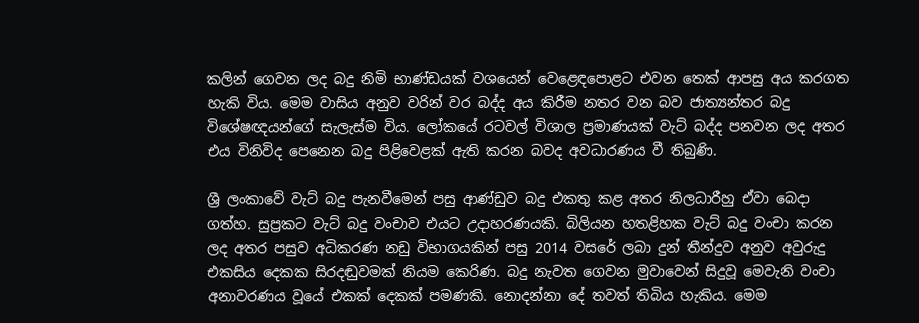කලින් ගෙවන ලද බදු නිමි භාණ්ඩයක් වශයෙන් වෙළෙඳපොළට එවන තෙක් ආපසු අය කරගත හැකි විය. මෙම වාසිය අනුව වරින් වර බද්ද අය කිරීම නතර වන බව ජාත්‍යන්තර බදු විශේෂඥයන්ගේ සැලැස්ම විය. ලෝකයේ රටවල් විශාල ප්‍රමාණයක් වැට් බද්ද පනවන ලද අතර එය විනිවිද පෙනෙන බදු පිළිවෙළක් ඇති කරන බවද අවධාරණය වී තිබුණි.

ශ්‍රී ලංකාවේ වැට් බදු පැනවීමෙන් පසු ආණ්ඩුව බදු එකතු කළ අතර නිලධාරීහු ඒවා බෙදා ගත්හ. සුප්‍රකට වැට් බදු වංචාව එයට උදාහරණයකි. බිලියන හතළිහක වැට් බදු වංචා කරන ලද අතර පසුව අධිකරණ නඩු විභාගයකින් පසු 2014 වසරේ ලබා දුන් තීන්දුව අනුව අවුරුදු එකසිය දෙකක සිරදඬුවමක් නියම කෙරිණ. බදු නැවත ගෙවන මුවාවෙන් සිදුවූ මෙවැනි වංචා අනාවරණය වූයේ එකක් දෙකක් පමණකි. නොදන්නා දේ තවත් තිබිය හැකිය. මෙම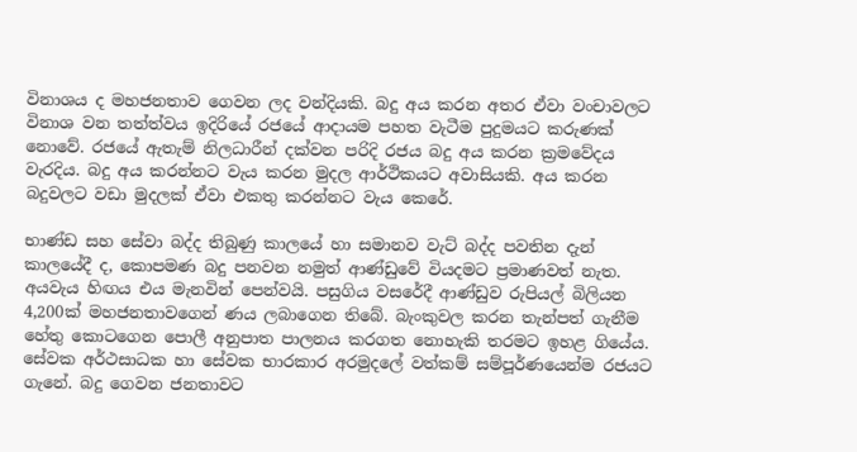විනාශය ද මහජනතාව ගෙවන ලද වන්දියකි. බදු අය කරන අතර ඒවා වංචාවලට විනාශ වන තත්ත්වය ඉදිරියේ රජයේ ආදායම පහත වැටීම පුදුමයට කරුණක් නොවේ. රජයේ ඇතැම් නිලධාරීන් දක්වන පරිදි රජය බදු අය කරන ක්‍රමවේදය වැරදිය. බදු අය කරන්නට වැය කරන මුදල ආර්ථිකයට අවාසියකි. අය කරන බදුවලට වඩා මුදලක් ඒවා එකතු කරන්නට වැය කෙරේ.

භාණ්ඩ සහ සේවා බද්ද තිබුණු කාලයේ හා සමානව වැට් බද්ද පවතින දැන් කාලයේදී ද, කොපමණ බදු පනවන නමුත් ආණ්ඩුවේ වියදමට ප්‍රමාණවත් නැත. අයවැය හිඟය එය මැනවින් පෙන්වයි. පසුගිය වසරේදී ආණ්ඩුව රුපියල් බිලියන 4,200ක් මහජනතාවගෙන් ණය ලබාගෙන තිබේ. බැංකුවල කරන තැන්පත් ගැනීම හේතු කොටගෙන පොලී අනුපාත පාලනය කරගත නොහැකි තරමට ඉහළ ගියේය. සේවක අර්ථසාධක හා සේවක භාරකාර අරමුදලේ වත්කම් සම්පූර්ණයෙන්ම රජයට ගැනේ. බදු ගෙවන ජනතාවට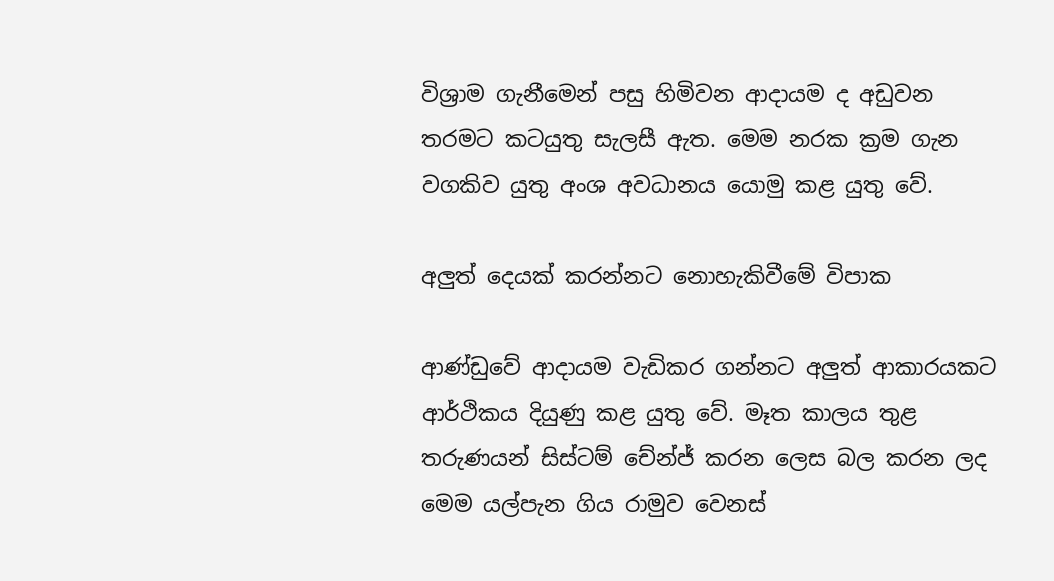විශ්‍රාම ගැනීමෙන් පසු හිමිවන ආදායම ද අඩුවන තරමට කටයුතු සැලසී ඇත. මෙම නරක ක්‍රම ගැන වගකිව යුතු අංශ අවධානය යොමු කළ යුතු වේ.

අලුත් දෙයක් කරන්නට නොහැකිවීමේ විපාක

ආණ්ඩුවේ ආදායම වැඩිකර ගන්නට අලුත් ආකාරයකට ආර්ථිකය දියුණු කළ යුතු වේ. මෑත කාලය තුළ තරුණයන් සිස්ටම් චේන්ජ් කරන ලෙස බල කරන ලද මෙම යල්පැන ගිය රාමුව වෙනස්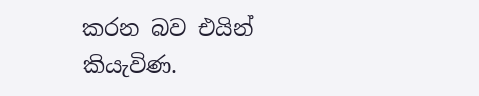කරන බව එයින් කියැවිණ.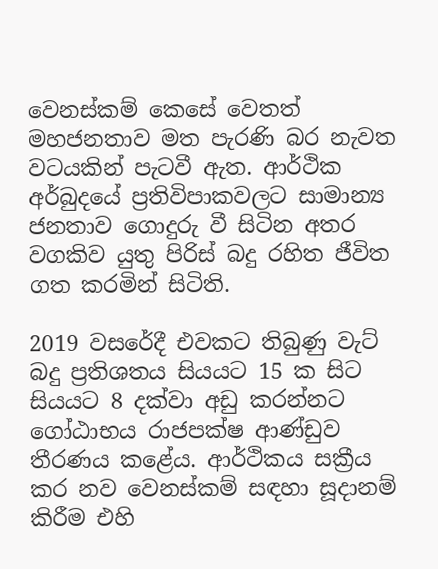වෙනස්කම් කෙසේ වෙතත් මහජනතාව මත පැරණි බර නැවත වටයකින් පැටවී ඇත. ආර්ථික අර්බුදයේ ප්‍රතිවිපාකවලට සාමාන්‍ය ජනතාව ගොදුරු වී සිටින අතර වගකිව යුතු පිරිස් බදු රහිත ජීවිත ගත කරමින් සිටිති.

2019 වසරේදී එවකට තිබුණු වැට් බදු ප්‍රතිශතය සියයට 15 ක සිට සියයට 8 දක්වා අඩු කරන්නට ගෝඨාභය රාජපක්ෂ ආණ්ඩුව තීරණය කළේය. ආර්ථිකය සක්‍රීය කර නව වෙනස්කම් සඳහා සූදානම් කිරීම එහි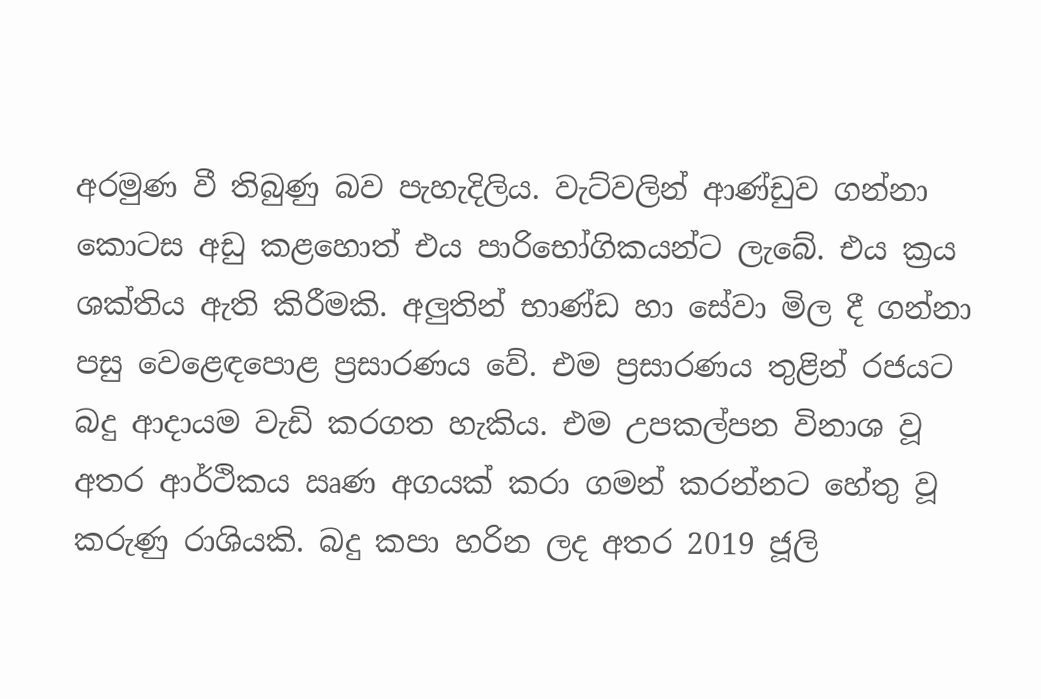අරමුණ වී තිබුණු බව පැහැදිලිය. වැට්වලින් ආණ්ඩුව ගන්නා කොටස අඩු කළහොත් එය පාරිභෝගිකයන්ට ලැබේ. එය ක්‍රය ශක්තිය ඇති කිරීමකි. අලුතින් භාණ්ඩ හා සේවා මිල දී ගන්නා පසු වෙළෙඳපොළ ප්‍රසාරණය වේ. එම ප්‍රසාරණය තුළින් රජයට බදු ආදායම වැඩි කරගත හැකිය. එම උපකල්පන විනාශ වූ අතර ආර්ථිකය ඍණ අගයක් කරා ගමන් කරන්නට හේතු වූ කරුණු රාශියකි. බදු කපා හරින ලද අතර 2019 ජූලි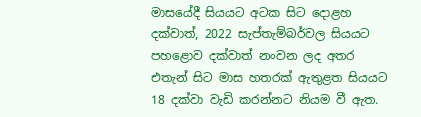මාසයේදී සියයට අටක සිට දොළහ දක්වාත්, 2022 සැප්තැම්බර්වල සියයට පහළොව දක්වාත් නංවන ලද අතර එතැන් සිට මාස හතරක් ඇතුළත සියයට 18 දක්වා වැඩි කරන්නට නියම වී ඇත.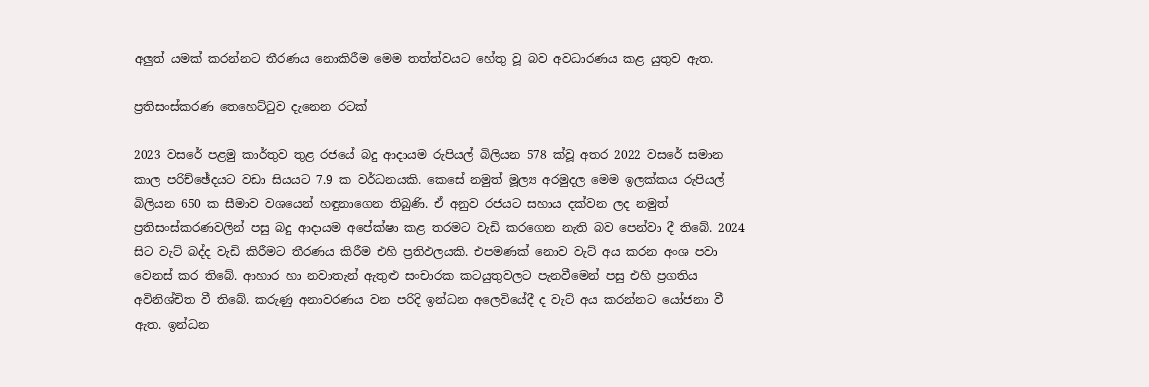අලුත් යමක් කරන්නට තීරණය නොකිරීම මෙම තත්ත්වයට හේතු වූ බව අවධාරණය කළ යුතුව ඇත.

ප්‍රතිසංස්කරණ තෙහෙට්ටුව දැනෙන රටක්

2023 වසරේ පළමු කාර්තුව තුළ රජයේ බදු ආදායම රුපියල් බිලියන 578 ක්වූ අතර 2022 වසරේ සමාන කාල පරිච්ඡේදයට වඩා සියයට 7.9 ක වර්ධනයකි. කෙසේ නමුත් මූල්‍ය අරමුදල මෙම ඉලක්කය රුපියල් බිලියන 650 ක සීමාව වශයෙන් හඳුනාගෙන තිබුණි. ඒ අනුව රජයට සහාය දක්වන ලද නමුත් ප්‍රතිසංස්කරණවලින් පසු බදු ආදායම අපේක්ෂා කළ තරමට වැඩි කරගෙන නැති බව පෙන්වා දී තිබේ. 2024 සිට වැට් බද්ද වැඩි කිරීමට තීරණය කිරීම එහි ප්‍රතිඵලයකි. එපමණක් නොව වැට් අය කරන අංශ පවා වෙනස් කර තිබේ. ආහාර හා නවාතැන් ඇතුළු සංචාරක කටයුතුවලට පැනවීමෙන් පසු එහි ප්‍රගතිය අවිනිශ්චිත වී තිබේ. කරුණු අනාවරණය වන පරිදි ඉන්ධන අලෙවියේදී ද වැට් අය කරන්නට යෝජනා වී ඇත. ඉන්ධන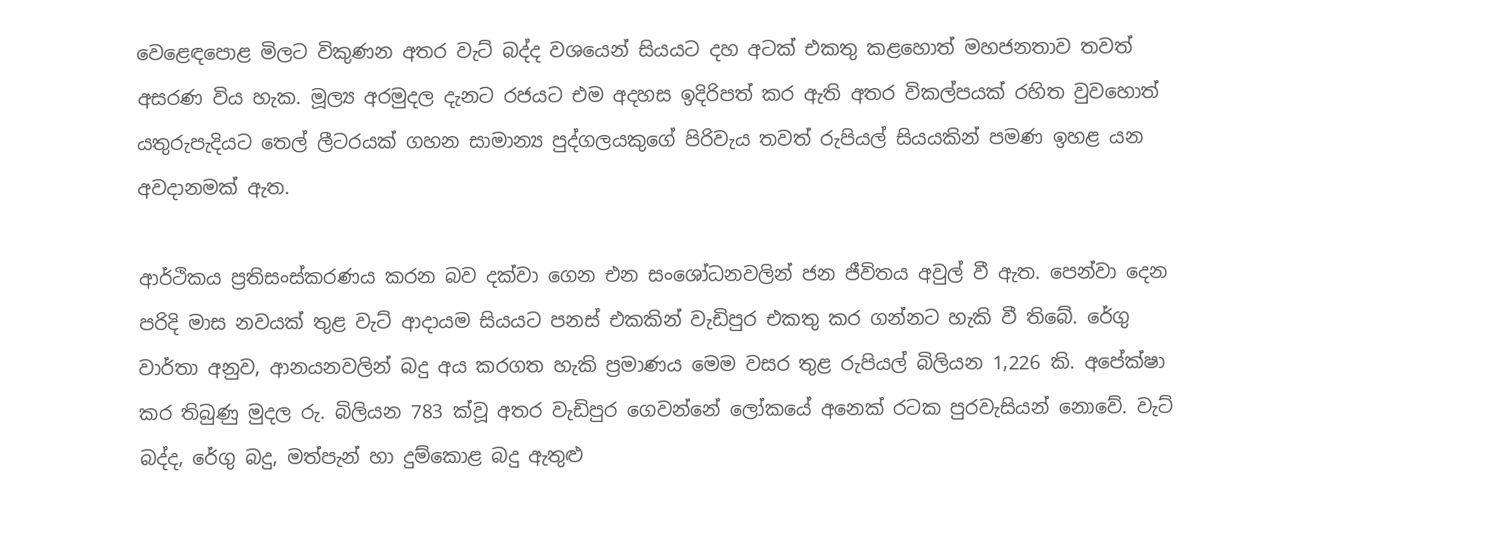වෙළෙඳපොළ මිලට විකුණන අතර වැට් බද්ද වශයෙන් සියයට දහ අටක් එකතු කළහොත් මහජනතාව තවත් අසරණ විය හැක. මූල්‍ය අරමුදල දැනට රජයට එම අදහස ඉදිරිපත් කර ඇති අතර විකල්පයක් රහිත වුවහොත් යතුරුපැදියට තෙල් ලීටරයක් ගහන සාමාන්‍ය පුද්ගලයකුගේ පිරිවැය තවත් රුපියල් සියයකින් පමණ ඉහළ යන අවදානමක් ඇත.

ආර්ථිකය ප්‍රතිසංස්කරණය කරන බව දක්වා ගෙන එන සංශෝධනවලින් ජන ජීවිතය අවුල් වී ඇත. පෙන්වා දෙන පරිදි මාස නවයක් තුළ වැට් ආදායම සියයට පනස් එකකින් වැඩිපුර එකතු කර ගන්නට හැකි වී තිබේ. රේගු වාර්තා අනුව, ආනයනවලින් බදු අය කරගත හැකි ප්‍රමාණය මෙම වසර තුළ රුපියල් බිලියන 1,226 කි. අපේක්ෂා කර තිබුණු මුදල රු. බිලියන 783 ක්වූ අතර වැඩිපුර ගෙවන්නේ ලෝකයේ අනෙක් රටක පුරවැසියන් නොවේ. වැට් බද්ද, රේගු බදු, මත්පැන් හා දුම්කොළ බදු ඇතුළු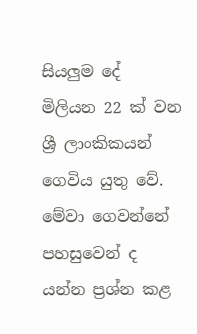සියලුම දේ මිලියන 22 ක් වන ශ්‍රී ලාංකිකයන් ගෙවිය යුතු වේ. මේවා ගෙවන්නේ පහසුවෙන් ද යන්න ප්‍රශ්න කළ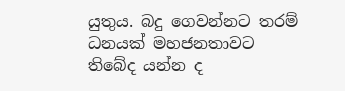යුතුය. බදු ගෙවන්නට තරම් ධනයක් මහජනතාවට තිබේද යන්න ද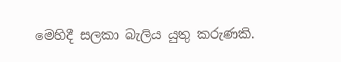මෙහිදී සලකා බැලිය යුතු කරුණකි.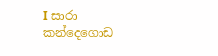I සාරා කන්දෙගොඩ